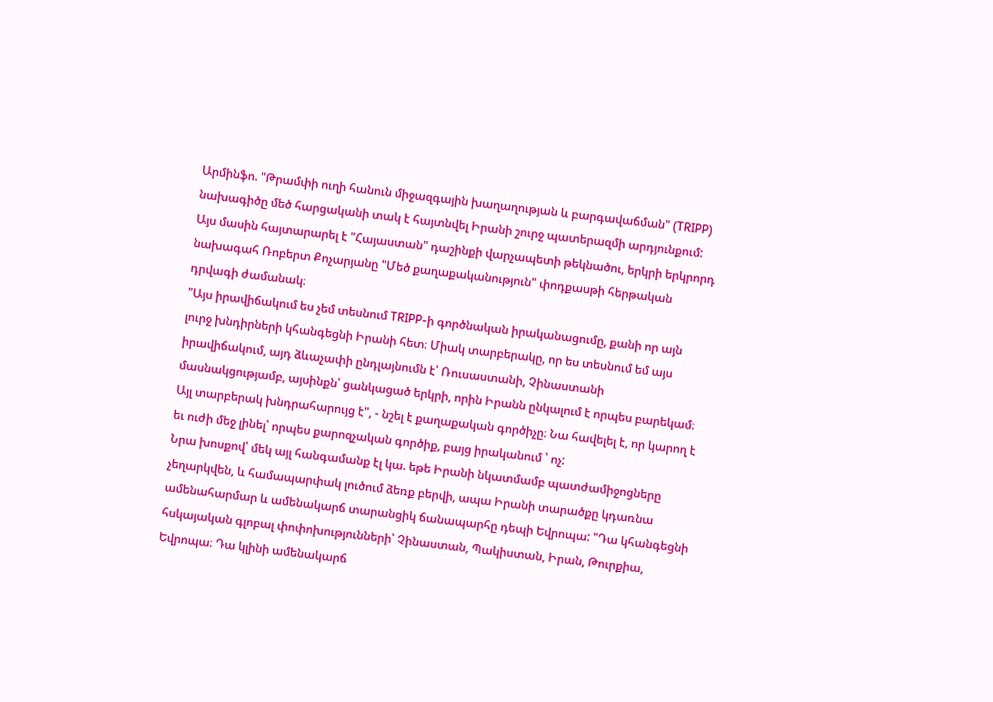Արմինֆո. "Թրամփի ուղի հանուն միջազգային խաղաղության և բարգավաճման" (TRIPP) նախագիծը մեծ հարցականի տակ է հայտնվել Իրանի շուրջ պատերազմի արդյունքում: Այս մասին հայտարարել է "Հայաստան" դաշինքի վարչապետի թեկնածու, երկրի երկրորդ նախագահ Ռոբերտ Քոչարյանը "Մեծ քաղաքականություն" փոդքասթի հերթական դրվագի ժամանակ։
"Այս իրավիճակում ես չեմ տեսնում TRIPP-ի գործնական իրականացումը, քանի որ այն լուրջ խնդիրների կհանգեցնի Իրանի հետ։ Միակ տարբերակը, որ ես տեսնում եմ այս իրավիճակում, այդ ձևաչափի ընդլայնումն է՝ Ռուսաստանի, Չինաստանի մասնակցությամբ, այսինքն՝ ցանկացած երկրի, որին Իրանն ընկալում է որպես բարեկամ։ Այլ տարբերակ խնդրահարույց է", - նշել է քաղաքական գործիչը։ Նա հավելել է, որ կարող է եւ ուժի մեջ լինել՝ որպես քարոզչական գործիք, բայց իրականում ՝ ոչ:
Նրա խոսքով՝ մեկ այլ հանգամանք էլ կա. եթե Իրանի նկատմամբ պատժամիջոցները չեղարկվեն, և համապարփակ լուծում ձեռք բերվի, ապա Իրանի տարածքը կդառնա ամենահարմար և ամենակարճ տարանցիկ ճանապարհը դեպի Եվրոպա: "Դա կհանգեցնի հսկայական գլոբալ փոփոխությունների՝ Չինաստան, Պակիստան, Իրան, Թուրքիա, Եվրոպա։ Դա կլինի ամենակարճ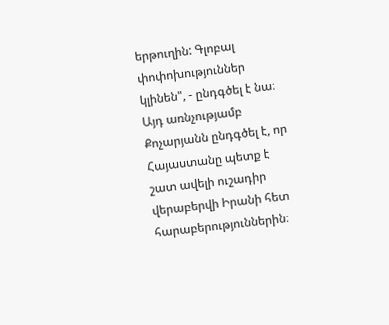երթուղին: Գլոբալ փոփոխություններ կլինեն", - ընդգծել է նա։
Այդ առնչությամբ Քոչարյանն ընդգծել է, որ Հայաստանը պետք է շատ ավելի ուշադիր վերաբերվի Իրանի հետ հարաբերություններին։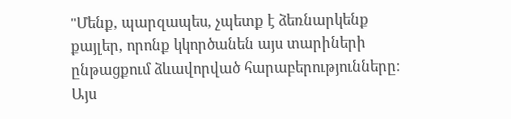"Մենք, պարզապես, չպետք է ձեռնարկենք քայլեր, որոնք կկործանեն այս տարիների ընթացքում ձևավորված հարաբերությունները։ Այս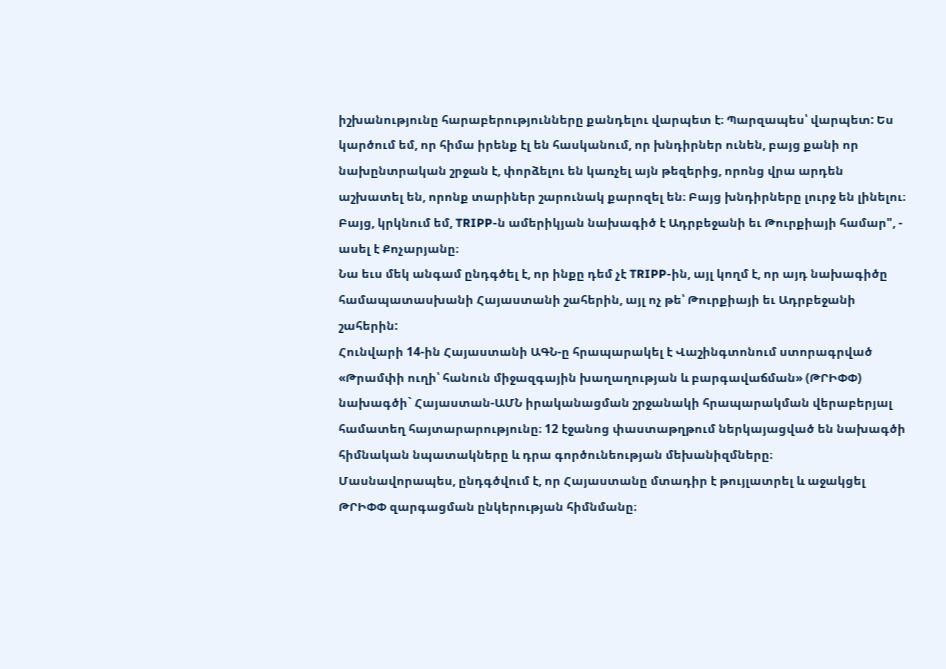իշխանությունը հարաբերությունները քանդելու վարպետ է։ Պարզապես՝ վարպետ: Ես կարծում եմ, որ հիմա իրենք էլ են հասկանում, որ խնդիրներ ունեն, բայց քանի որ նախընտրական շրջան է, փորձելու են կառչել այն թեզերից, որոնց վրա արդեն աշխատել են, որոնք տարիներ շարունակ քարոզել են։ Բայց խնդիրները լուրջ են լինելու։ Բայց, կրկնում եմ, TRIPP-ն ամերիկյան նախագիծ է Ադրբեջանի եւ Թուրքիայի համար", - ասել է Քոչարյանը։
Նա եւս մեկ անգամ ընդգծել է, որ ինքը դեմ չէ TRIPP-ին, այլ կողմ է, որ այդ նախագիծը համապատասխանի Հայաստանի շահերին, այլ ոչ թե՝ Թուրքիայի եւ Ադրբեջանի շահերին:
Հունվարի 14-ին Հայաստանի ԱԳՆ-ը հրապարակել է Վաշինգտոնում ստորագրված «Թրամփի ուղի՝ հանուն միջազգային խաղաղության և բարգավաճման» (ԹՐԻՓՓ) նախագծի` Հայաստան-ԱՄՆ իրականացման շրջանակի հրապարակման վերաբերյալ համատեղ հայտարարությունը։ 12 էջանոց փաստաթղթում ներկայացված են նախագծի հիմնական նպատակները և դրա գործունեության մեխանիզմները։
Մասնավորապես, ընդգծվում է, որ Հայաստանը մտադիր է թույլատրել և աջակցել ԹՐԻՓՓ զարգացման ընկերության հիմնմանը։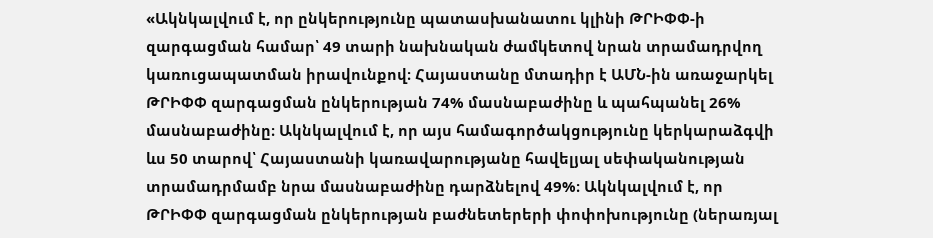«Ակնկալվում է, որ ընկերությունը պատասխանատու կլինի ԹՐԻՓՓ-ի զարգացման համար՝ 49 տարի նախնական ժամկետով նրան տրամադրվող կառուցապատման իրավունքով։ Հայաստանը մտադիր է ԱՄՆ-ին առաջարկել ԹՐԻՓՓ զարգացման ընկերության 74% մասնաբաժինը և պահպանել 26% մասնաբաժինը։ Ակնկալվում է, որ այս համագործակցությունը կերկարաձգվի ևս 50 տարով՝ Հայաստանի կառավարությանը հավելյալ սեփականության տրամադրմամբ նրա մասնաբաժինը դարձնելով 49%։ Ակնկալվում է, որ ԹՐԻՓՓ զարգացման ընկերության բաժնետերերի փոփոխությունը (ներառյալ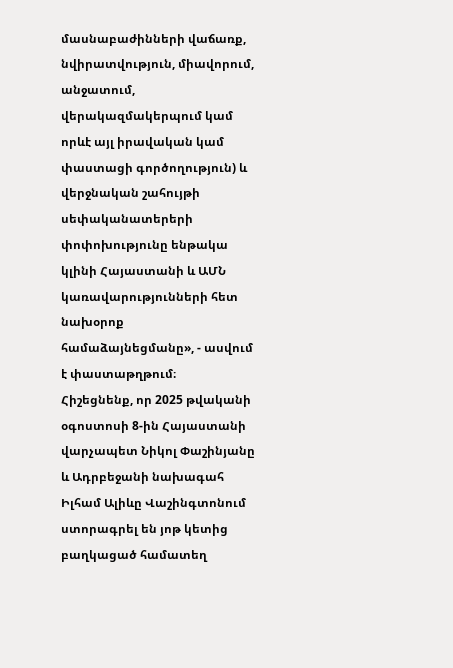մասնաբաժինների վաճառք, նվիրատվություն, միավորում, անջատում, վերակազմակերպում կամ որևէ այլ իրավական կամ փաստացի գործողություն) և վերջնական շահույթի սեփականատերերի փոփոխությունը ենթակա կլինի Հայաստանի և ԱՄՆ կառավարությունների հետ նախօրոք համաձայնեցմանը», - ասվում է փաստաթղթում։
Հիշեցնենք, որ 2025 թվականի օգոստոսի 8-ին Հայաստանի վարչապետ Նիկոլ Փաշինյանը և Ադրբեջանի նախագահ Իլհամ Ալիևը Վաշինգտոնում ստորագրել են յոթ կետից բաղկացած համատեղ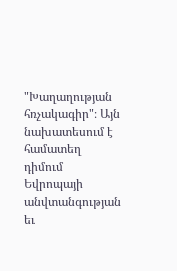"Խաղաղության հռչակագիր"։ Այն նախատեսում է համատեղ դիմում Եվրոպայի անվտանգության եւ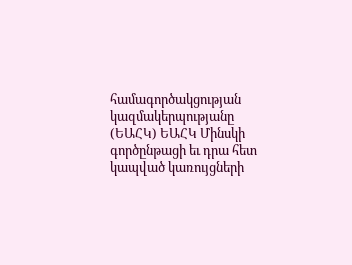համագործակցության կազմակերպությանը (ԵԱՀԿ) ԵԱՀԿ Մինսկի գործընթացի եւ դրա հետ կապված կառույցների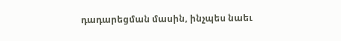դադարեցման մասին, ինչպես նաեւ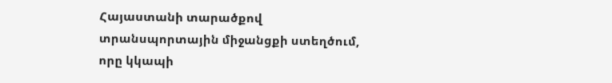Հայաստանի տարածքով տրանսպորտային միջանցքի ստեղծում, որը կկապի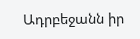Ադրբեջանն իր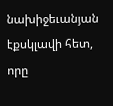նախիջեւանյան էքսկլավի հետ, որը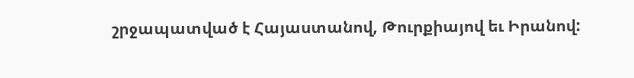շրջապատված է Հայաստանով, Թուրքիայով եւ Իրանով: